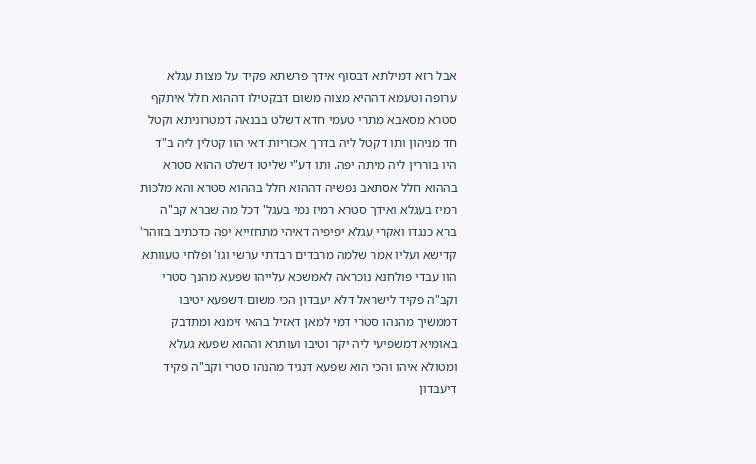אבל רזא דמילתא דבסוף אידך פרשתא פקיד על מצות עגלא ערופה וטעמא דההיא מצוה משום דבקטילו דההוא חלל איתקף סטרא מסאבא מתרי טעמי חדא דשלט בבנאה דמטרוניתא וקטל חד מניהון ותו דקטל ליה בדרך אכזריות דאי הוו קטלין ליה ב"ד היו בוררין ליה מיתה יפה. ותו דע"י שליטו דשלט ההוא סטרא בההוא חלל אסתאב נפשיה דההוא חלל בההוא סטרא והא מלכות רמיז בעגלא ואידך סטרא רמיז נמי בעגל' דכל מה שברא קב"ה ברא כנגדו ואקרי עגלא יפיפיה דאיהי מתחזייא יפה כדכתיב בזוהר' קדישא ועליו אמר שלמה מרבדים רבדתי ערשי וגו' ופלחי טעוותא הוו עבדי פולחנא נוכראה לאמשכא עלייהו שפעא מהנך סטרי וקב"ה פקיד לישראל דלא יעבדון הכי משום דשפעא יטיבו דממשיך מהנהו סטרי דמי למאן דאזיל בהאי זימנא ומתדבק באומיא דמשפיעי ליה יקר וטיבו ועותרא וההוא שפעא געלא ומטולא איהו והכי הוא שפעא דנגיד מהנהו סטרי וקב"ה פקיד דיעבדון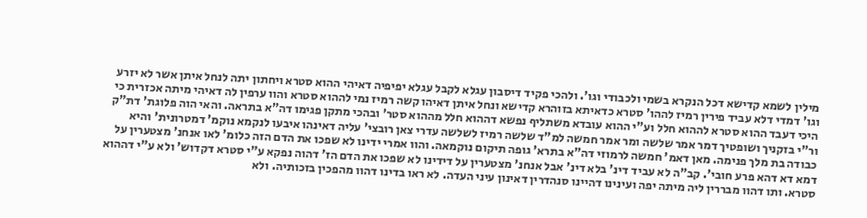מילין לשמא קדישא דכל הנקרא בשמי ולכבודי וגו'. ולהכי פקיד דיסבון עגלא לקבל עגלא יפיפיה דאיהי ההוא סטרא ויחתון יתה לנחל איתן אשר לא יזרע וגו' דמדי דלא עביד פירין רמיז לההו' סטרא כדאיתא בזוהרא קדישא ונחל איתן דאיהו קשה רמיז נמי לההוא סטרא והוו ערפין לה דאיהי מיתה אכזרית כי היכי דעבד ההוא סטרא לההוא חלל וע"י ההוא עובדא משתליף נפשא דההוא חלל מההוא סטר' ובהכי מתקן פגימו דה"א בתראה. והאי הוה פלוגת' דת"ק ור"י בזקניך ושופטיך דמר אמר שלשה ומר אמר חמשה למ"ד שלשה רמיז לשלשה עדרי צאן רובצי' עליה דאינהו איבעו לנקמא נוקמ' דמטרונית' והיא כבודה בת מלך פנימה. מאן דאמ' חמשה לרמוזי דה"א בתרא' גופה תיקום נוקמאה. והוו אמרי ידינו לא שפכו את הדם הזה כלומ' לאו אנחנ' מצטערין על דמא דא דהא פרע חובי'. קב"ה לא עביד דינ' בלא דינ' אבל אנחנ' מצטערין על דידינו לא שפכו את הדם הז' דהוה נפקא ע"י סטרא דקדוש' ולא ע"י דההוא סטרא. ותו דהוו מבררין ליה מיתה יפה ועינינו דהיינו סנהדרין דאינון עיני העדה. לא ראו בדינו דהוו מהפכין בזכותיה. ולא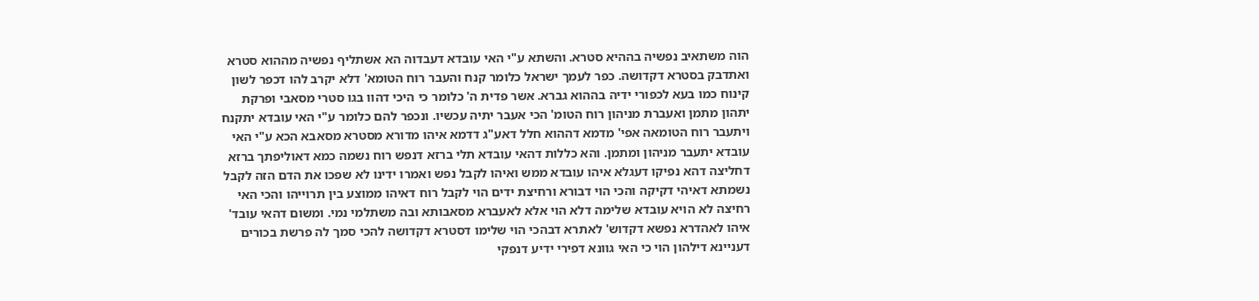הוה משתאיב נפשיה בההיא סטרא. והשתא ע"י האי עובדא דעבדוה הא אשתליף נפשיה מההוא סטרא ואתדבק בסטרא דקדושה. כפר לעמך ישראל כלומר קנח והעבר רוח הטומא' דלא יקרב להו דכפר לשון קינוח כמו בעא לכפורי ידיה בההוא גברא. אשר פדית ה' כלומר כי היכי דהוו בגו סטרי מסאבי ופרקת יתהון מתמן ואעברת מניהון רוח הטומ' הכי אעבר יתיה עכשיו. ונכפר להם כלומר ע"י האי עובדא יתקנח ויתעבר רוח הטומאה אפי' מדמא דההוא חלל דאע"ג דדמא איהו מדורא מסטרא מסאבא הכא ע"י האי עובדא יתעבר מניהון ומתמן. והא כללות דהאי עובדא תלי ברזא דנפש רוח נשמה כמא דאוליפתך ברזא דחליצה דהא נפיקו דעגלא איהו עובדא ממש ואיהו לקבל נפש ואמרו ידינו לא שפכו את הדם הזה לקבל נשמתא דאיהי דקיקה והכי הוי דבורא ורחיצת ידים הוי לקבל רוח דאיהו ממוצע בין תרוייהו והכי האי רחיצה לא הויא עובדא שלימה דלא הוי אלא לאעברא מסאבותא ובה משתלמי נמי. ומשום דהאי עובד' איהו לאהדרא נפשא דקדוש' לאתרא דבהכי הוי שלימו דסטרא דקדושה להכי סמך לה פרשת בכורים דעניינא דילהון הוי כי האי גוונא דפירי ידיע דנפקי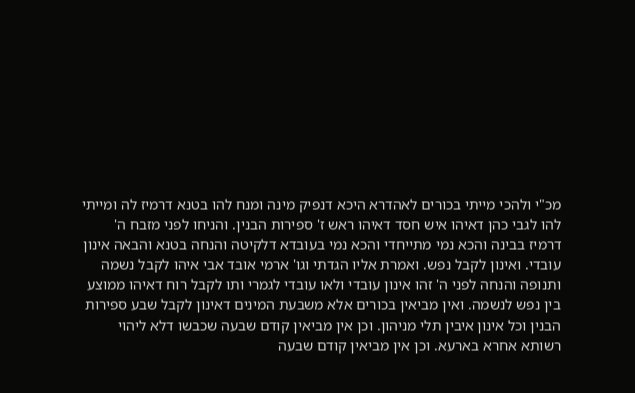מכ"י ולהכי מייתי בכורים לאהדרא היכא דנפיק מינה ומנח להו בטנא דרמיז לה ומייתי להו לגבי כהן דאיהו איש חסד דאיהו ראש ז' ספירות הבנין. והניחו לפני מזבח ה' דרמיז בבינה והכא נמי מתייחדי והכא נמי בעובדא דלקיטה והנחה בטנא והבאה אינון עובדי. ואינון לקבל נפש. ואמרת אליו הגדתי וגו' ארמי אובד אבי איהו לקבל נשמה ותנופה והנחה לפני ה' זהו אינון עובדי ולאו עובדי לגמרי ותו לקבל רוח דאיהו ממוצע בין נפש לנשמה. ואין מביאין בכורים אלא משבעת המינים דאינון לקבל שבע ספירות הבנין וכל אינון איבין תלי מניהון. וכן אין מביאין קודם שבעה שכבשו דלא ליהוי רשותא אחרא בארעא. וכן אין מביאין קודם שבעה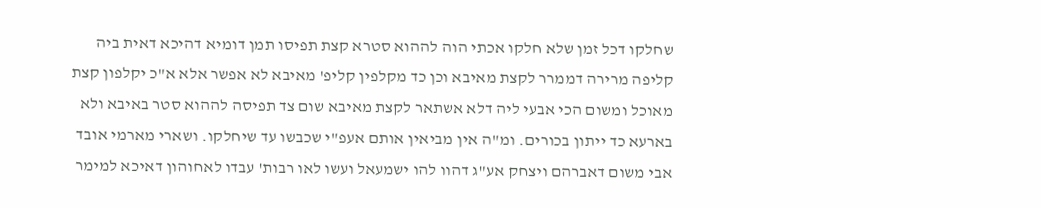שחלקו דכל זמן שלא חלקו אכתי הוה לההוא סטרא קצת תפיסו תמן דומיא דהיכא דאית ביה קליפה מרירה דממרר לקצת מאיבא וכן כד מקלפין קליפ' מאיבא לא אפשר אלא א"כ יקלפון קצת מאוכל ומשום הכי אבעי ליה דלא אשתאר לקצת מאיבא שום צד תפיסה לההוא סטר באיבא ולא בארעא כד ייתון בכורים. ומ"ה אין מביאין אותם אעפ"י שכבשו עד שיחלקו. ושארי מארמי אובד אבי משום דאברהם ויצחק אע"ג דהוו להו ישמעאל ועשו לאו רבות' עבדו לאחוהון דאיכא למימר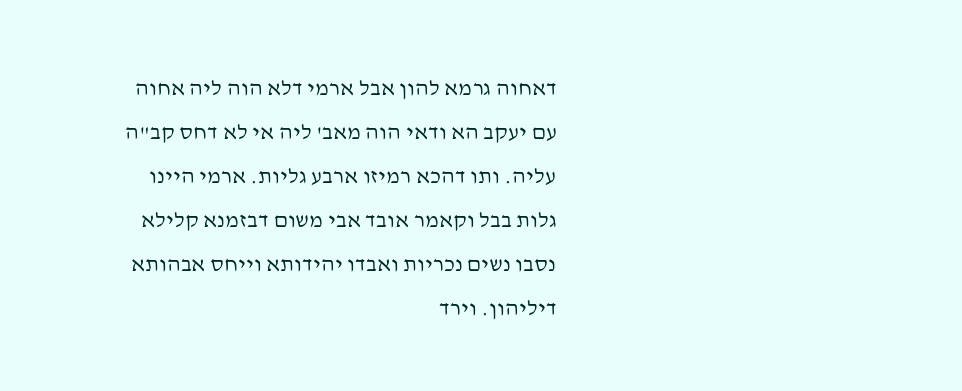דאחוה גרמא להון אבל ארמי דלא הוה ליה אחוה עם יעקב הא ודאי הוה מאב' ליה אי לא דחס קב"ה עליה. ותו דהכא רמיזו ארבע גליות. ארמי היינו גלות בבל וקאמר אובד אבי משום דבזמנא קלילא נסבו נשים נכריות ואבדו יהידותא וייחס אבהותא דיליהון. וירד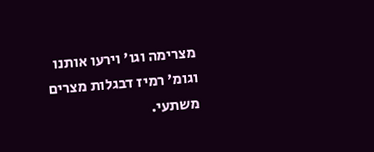מצרימה וגו' וירעו אותנו וגומ' רמיז דבגלות מצרים משתעי.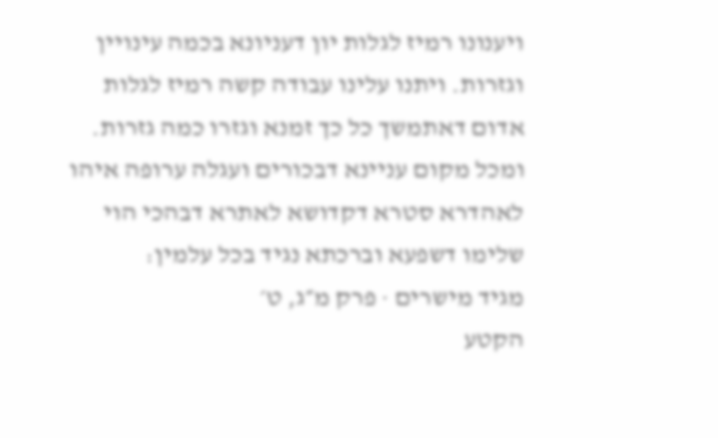ויענונו רמיז לגלות יון דעניונא בכמה עינויין וגזרות. ויתנו עלינו עבודה קשה רמיז לגלות אדום דאתמשך כל כך זמנא וגזרו כמה גזרות. ומכל מקום עניינא דבכורים ועגלה ערופה איהו לאהדרא סטרא דקדושא לאתרא דבהכי הוי שלימו דשפעא וברכתא נגיד בכל עלמין:
מגיד מישרים · פרק מ״ג, ט׳
הקטע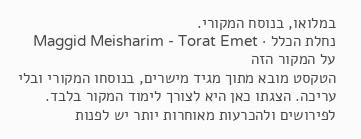במלואו, בנוסח המקורי.
נחלת הכלל · Maggid Meisharim - Torat Emet
על המקור הזה
הטקסט מובא מתוך מגיד מישרים, בנוסחו המקורי ובלי עריכה. הצגתו כאן היא לצורך לימוד המקור בלבד. לפירושים ולהכרעות מאוחרות יותר יש לפנות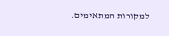למקורות המתאימים.